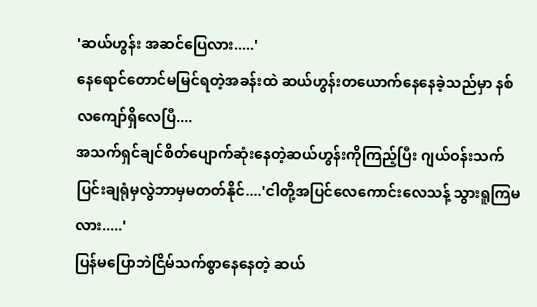'ဆယ်ဟွန်း အဆင်ပြေလား.....'
နေရောင်တောင်မမြင်ရတဲ့အခန်းထဲ ဆယ်ဟွန်းတယောက်နေနေခဲ့သည်မှာ နစ်လကျော်ရှိလေပြီ....
အသက်ရှင်ချင်စိတ်ပျောက်ဆုံးနေတဲ့ဆယ်ဟွန်းကိုကြည့်ပြီး ဂျယ်ဝန်းသက်ပြင်းချရုံမှလွဲဘာမှမတတ်နိုင်....'ငါတို့အပြင်လေကောင်းလေသန့် သွားရူကြမလား.....'
ပြန်မပြောဘဲငြိမ်သက်စွာနေနေတဲ့ ဆယ်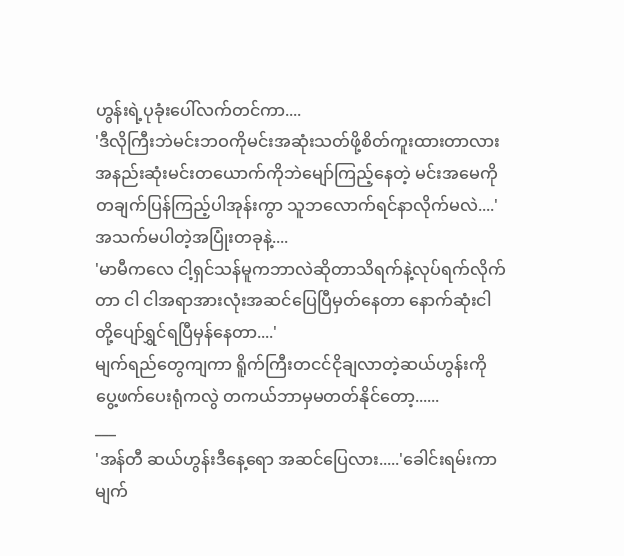ဟွန်းရဲ့ပုခုံးပေါ်လက်တင်ကာ....
'ဒီလိုကြီးဘဲမင်းဘဝကိုမင်းအဆုံးသတ်ဖို့စိတ်ကူးထားတာလား အနည်းဆုံးမင်းတယောက်ကိုဘဲမျော်ကြည့်နေတဲ့ မင်းအမေကိုတချက်ပြန်ကြည့်ပါအုန်းကွာ သူဘလောက်ရင်နာလိုက်မလဲ....'
အသက်မပါတဲ့အပြုံးတခုနဲ့....
'မာမီကလေ ငါ့ရှင်သန်မူကဘာလဲဆိုတာသိရက်နဲ့လုပ်ရက်လိုက်တာ ငါ ငါအရာအားလုံးအဆင်ပြေပြီမှတ်နေတာ နောက်ဆုံးငါတို့ပျော်ရွှင်ရပြီမှန်နေတာ....'
မျက်ရည်တွေကျကာ ရိူက်ကြီးတငင်ငိုချလာတဲ့ဆယ်ဟွန်းကို ပွေ့ဖက်ပေးရုံကလွဲ တကယ်ဘာမှမတတ်နိုင်တော့......
___
'အန်တီ ဆယ်ဟွန်းဒီနေ့ရော အဆင်ပြေလား.....'ခေါင်းရမ်းကာ မျက်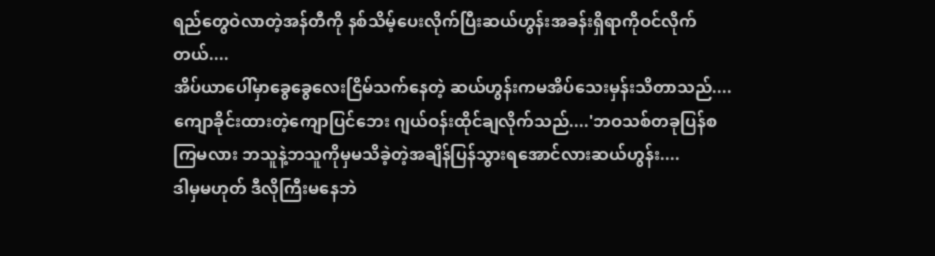ရည်တွေဝဲလာတဲ့အန်တီကို နစ်သိမ့်ပေးလိုက်ပြီးဆယ်ဟွန်းအခန်းရှိရာကိုဝင်လိုက်တယ်....
အိပ်ယာပေါ်မှာခွေခွေလေးငြိမ်သက်နေတဲ့ ဆယ်ဟွန်းကမအိပ်သေးမှန်းသိတာသည်....
ကျောခိုင်းထားတဲ့ကျောပြင်ဘေး ဂျယ်ဝန်းထိုင်ချလိုက်သည်....'ဘဝသစ်တခုပြန်စကြမလား ဘသူနဲ့ဘသူကိုမှမသိခဲ့တဲ့အချိန်ပြန်သွားရအောင်လားဆယ်ဟွန်း....
ဒါမှမဟုတ် ဒီလိုကြီးမနေဘဲ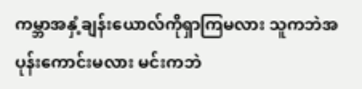ကမ္ဘာအနှံ့ချန်းယောလ်ကိုရှာကြမလား သူကဘဲအပုန်းကောင်းမလား မင်းကဘဲ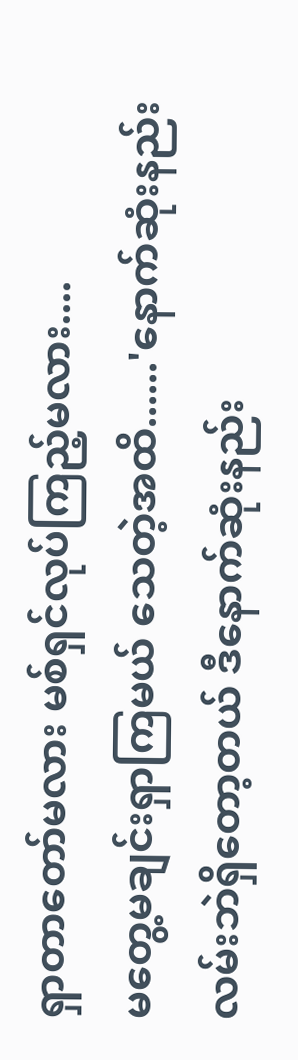ရှာတာတော်မလား မစ်ရှင်လုပ်ကြည့်မလား....
မတွေ့မချင်းရှာကြမယ် သေတဲ့အထိ......'နောက်ဆုံးနည်းလမ်းဘဲရှိတော့တယ် ဒီနောက်ဆုံးနည်း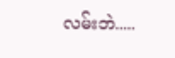လမ်းဘဲ.....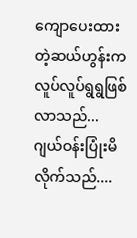ကျောပေးထားတဲ့ဆယ်ဟွန်းကလူပ်လူပ်ရွရွဖြစ်လာသည်...
ဂျယ်ဝန်းပြုံးမိလိုက်သည်....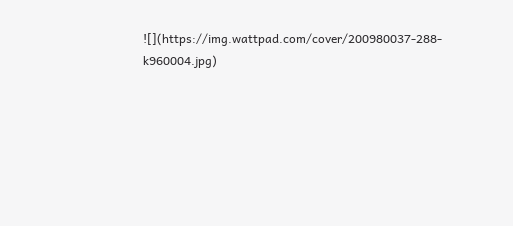![](https://img.wattpad.com/cover/200980037-288-k960004.jpg)